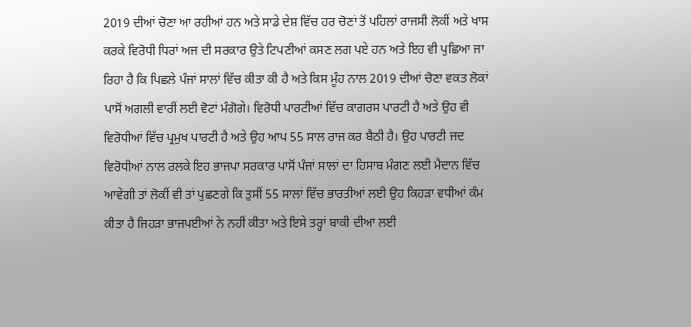2019 ਦੀਆਂ ਚੋਣਾ ਆ ਰਹੀਆਂ ਹਨ ਅਤੇ ਸਾਡੇ ਦੇਸ਼ ਵਿੱਚ ਹਰ ਚੋਣਾਂ ਤੋਂ ਪਹਿਲਾਂ ਰਾਜਸੀ ਲੋਕੀਂ ਅਤੇ ਖਾਸ ਕਰਕੇ ਵਿਰੋਧੀ ਧਿਰਾਂ ਅਜ ਦੀ ਸਰਕਾਰ ਉਤੇ ਟਿਪਣੀਆਂ ਕਸਣ ਲਗ ਪਏ ਹਨ ਅਤੇ ਇਹ ਵੀ ਪੁਛਿਆ ਜਾ ਰਿਹਾ ਹੈ ਕਿ ਪਿਛਲੇ ਪੰਜਾਂ ਸਾਲਾਂ ਵਿੱਚ ਕੀਤਾ ਕੀ ਹੈ ਅਤੇ ਕਿਸ ਮੂੰਹ ਨਾਲ 2019 ਦੀਆਂ ਚੋਣਾ ਵਕਤ ਲੋਕਾਂ ਪਾਸੋਂ ਅਗਲੀ ਵਾਰੀਂ ਲਈ ਵੋਟਾਂ ਮੰਗੋਗੇ। ਵਿਰੋਧੀ ਪਾਰਟੀਆਂ ਵਿੱਚ ਕਾਗਰਸ ਪਾਰਟੀ ਹੈ ਅਤੇ ਉਹ ਵੀ ਵਿਰੋਧੀਆਂ ਵਿੱਚ ਪ੍ਰਮੁਖ ਪਾਰਟੀ ਹੈ ਅਤੇ ਉਹ ਆਪ 55 ਸਾਲ ਰਾਜ ਕਰ ਬੈਠੀ ਹੈ। ਉਹ ਪਾਰਟੀ ਜਦ ਵਿਰੋਧੀਆਂ ਨਾਲ ਰਲਕੇ ਇਹ ਭਾਜਪਾ ਸਰਕਾਰ ਪਾਸੋਂ ਪੰਜਾਂ ਸਾਲਾਂ ਦਾ ਹਿਸਾਬ ਮੰਗਣ ਲਈ ਮੈਦਾਨ ਵਿੱਚ ਆਵੇਗੀ ਤਾਂ ਲੋਕੀਂ ਵੀ ਤਾਂ ਪੁਛਣਗੇ ਕਿ ਤੁਸੀਂ 55 ਸਾਲਾਂ ਵਿੱਚ ਭਾਰਤੀਆਂ ਲਈ ਉਹ ਕਿਹੜਾ ਵਧੀਆਂ ਕੰਮ ਕੀਤਾ ਹੈ ਜਿਹੜਾ ਭਾਜਪਈਆਂ ਨੇ ਨਹੀਂ ਕੀਤਾ ਅਤੇ ਇਸੇ ਤਰ੍ਹਾਂ ਬਾਕੀ ਦੀਆ ਲਈ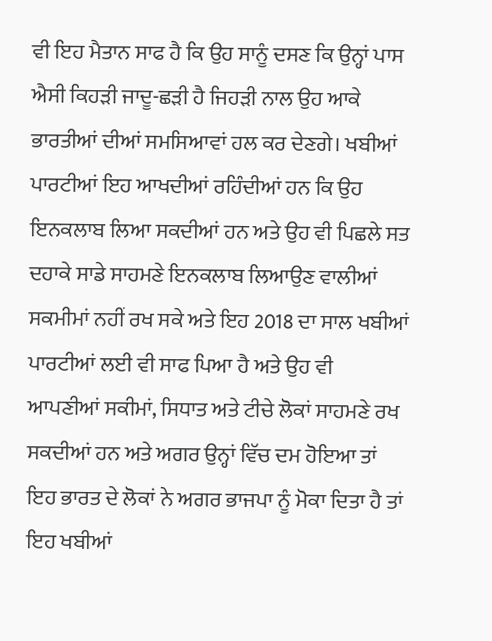ਵੀ ਇਹ ਮੈਤਾਨ ਸਾਫ ਹੈ ਕਿ ਉਹ ਸਾਨੂੰ ਦਸਣ ਕਿ ਉਨ੍ਹਾਂ ਪਾਸ ਐਸੀ ਕਿਹੜੀ ਜਾਦੂ-ਛੜੀ ਹੈ ਜਿਹੜੀ ਨਾਲ ਉਹ ਆਕੇ ਭਾਰਤੀਆਂ ਦੀਆਂ ਸਮਸਿਆਵਾਂ ਹਲ ਕਰ ਦੇਣਗੇ। ਖਬੀਆਂ ਪਾਰਟੀਆਂ ਇਹ ਆਖਦੀਆਂ ਰਹਿੰਦੀਆਂ ਹਨ ਕਿ ਉਹ ਇਨਕਲਾਬ ਲਿਆ ਸਕਦੀਆਂ ਹਨ ਅਤੇ ਉਹ ਵੀ ਪਿਛਲੇ ਸਤ ਦਹਾਕੇ ਸਾਡੇ ਸਾਹਮਣੇ ਇਨਕਲਾਬ ਲਿਆਉਣ ਵਾਲੀਆਂ ਸਕਮੀਮਾਂ ਨਹੀਂ ਰਖ ਸਕੇ ਅਤੇ ਇਹ 2018 ਦਾ ਸਾਲ ਖਬੀਆਂ ਪਾਰਟੀਆਂ ਲਈ ਵੀ ਸਾਫ ਪਿਆ ਹੈ ਅਤੇ ਉਹ ਵੀ ਆਪਣੀਆਂ ਸਕੀਮਾਂ, ਸਿਧਾਤ ਅਤੇ ਟੀਚੇ ਲੋਕਾਂ ਸਾਹਮਣੇ ਰਖ ਸਕਦੀਆਂ ਹਨ ਅਤੇ ਅਗਰ ਉਨ੍ਹਾਂ ਵਿੱਚ ਦਮ ਹੋਇਆ ਤਾਂ ਇਹ ਭਾਰਤ ਦੇ ਲੋਕਾਂ ਨੇ ਅਗਰ ਭਾਜਪਾ ਨੂੰ ਮੋਕਾ ਦਿਤਾ ਹੈ ਤਾਂ ਇਹ ਖਬੀਆਂ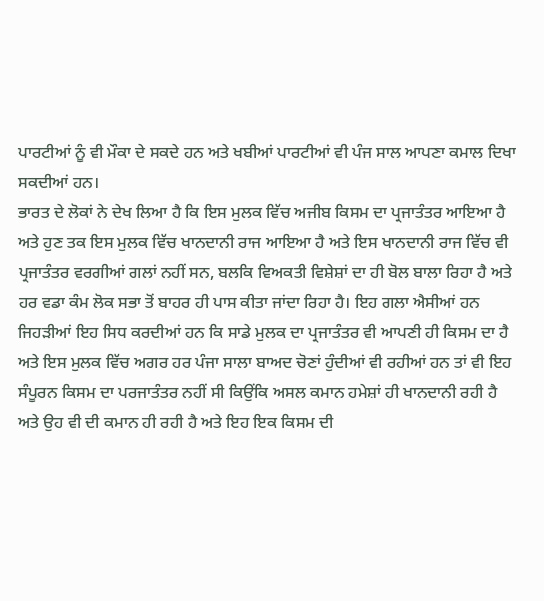ਪਾਰਟੀਆਂ ਨੂੰ ਵੀ ਮੌਕਾ ਦੇ ਸਕਦੇ ਹਨ ਅਤੇ ਖਬੀਆਂ ਪਾਰਟੀਆਂ ਵੀ ਪੰਜ ਸਾਲ ਆਪਣਾ ਕਮਾਲ ਦਿਖਾ ਸਕਦੀਆਂ ਹਨ।
ਭਾਰਤ ਦੇ ਲੋਕਾਂ ਨੇ ਦੇਖ ਲਿਆ ਹੈ ਕਿ ਇਸ ਮੁਲਕ ਵਿੱਚ ਅਜੀਬ ਕਿਸਮ ਦਾ ਪ੍ਰਜਾਤੰਤਰ ਆਇਆ ਹੈ ਅਤੇ ਹੁਣ ਤਕ ਇਸ ਮੁਲਕ ਵਿੱਚ ਖਾਨਦਾਨੀ ਰਾਜ ਆਇਆ ਹੈ ਅਤੇ ਇਸ ਖਾਨਦਾਨੀ ਰਾਜ ਵਿੱਚ ਵੀ ਪ੍ਰਜਾਤੰਤਰ ਵਰਗੀਆਂ ਗਲਾਂ ਨਹੀਂ ਸਨ, ਬਲਕਿ ਵਿਅਕਤੀ ਵਿਸ਼ੇਸ਼ਾਂ ਦਾ ਹੀ ਬੋਲ ਬਾਲਾ ਰਿਹਾ ਹੈ ਅਤੇ ਹਰ ਵਡਾ ਕੰਮ ਲੋਕ ਸਭਾ ਤੋਂ ਬਾਹਰ ਹੀ ਪਾਸ ਕੀਤਾ ਜਾਂਦਾ ਰਿਹਾ ਹੈ। ਇਹ ਗਲਾ ਐਸੀਆਂ ਹਨ ਜਿਹੜੀਆਂ ਇਹ ਸਿਧ ਕਰਦੀਆਂ ਹਨ ਕਿ ਸਾਡੇ ਮੁਲਕ ਦਾ ਪ੍ਰਜਾਤੰਤਰ ਵੀ ਆਪਣੀ ਹੀ ਕਿਸਮ ਦਾ ਹੈ ਅਤੇ ਇਸ ਮੁਲਕ ਵਿੱਚ ਅਗਰ ਹਰ ਪੰਜਾ ਸਾਲਾ ਬਾਅਦ ਚੋਣਾਂ ਹੁੰਦੀਆਂ ਵੀ ਰਹੀਆਂ ਹਨ ਤਾਂ ਵੀ ਇਹ ਸੰਪੂਰਨ ਕਿਸਮ ਦਾ ਪਰਜਾਤੰਤਰ ਨਹੀਂ ਸੀ ਕਿਉਂਕਿ ਅਸਲ ਕਮਾਨ ਹਮੇਸ਼ਾਂ ਹੀ ਖਾਨਦਾਨੀ ਰਹੀ ਹੈ ਅਤੇ ਉਹ ਵੀ ਦੀ ਕਮਾਨ ਹੀ ਰਹੀ ਹੈ ਅਤੇ ਇਹ ਇਕ ਕਿਸਮ ਦੀ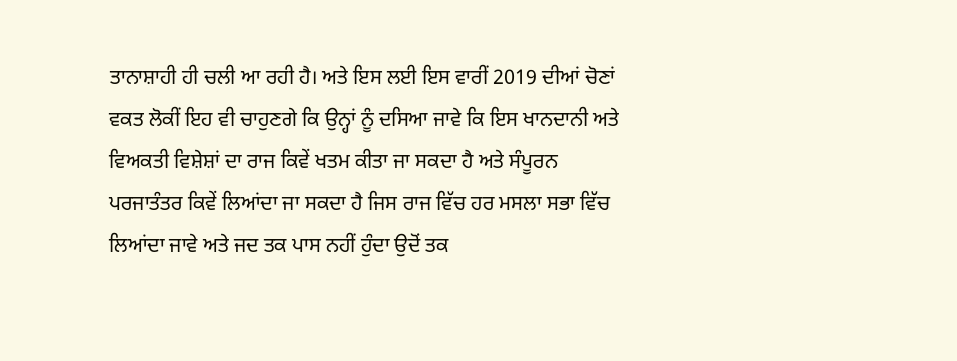ਤਾਨਾਸ਼ਾਹੀ ਹੀ ਚਲੀ ਆ ਰਹੀ ਹੈ। ਅਤੇ ਇਸ ਲਈ ਇਸ ਵਾਰੀਂ 2019 ਦੀਆਂ ਚੋਣਾਂ ਵਕਤ ਲੋਕੀਂ ਇਹ ਵੀ ਚਾਹੁਣਗੇ ਕਿ ਉਨ੍ਹਾਂ ਨੂੰ ਦਸਿਆ ਜਾਵੇ ਕਿ ਇਸ ਖਾਨਦਾਨੀ ਅਤੇ ਵਿਅਕਤੀ ਵਿਸ਼ੇਸ਼ਾਂ ਦਾ ਰਾਜ ਕਿਵੇਂ ਖਤਮ ਕੀਤਾ ਜਾ ਸਕਦਾ ਹੈ ਅਤੇ ਸੰਪੂਰਨ ਪਰਜਾਤੰਤਰ ਕਿਵੇਂ ਲਿਆਂਦਾ ਜਾ ਸਕਦਾ ਹੈ ਜਿਸ ਰਾਜ ਵਿੱਚ ਹਰ ਮਸਲਾ ਸਭਾ ਵਿੱਚ ਲਿਆਂਦਾ ਜਾਵੇ ਅਤੇ ਜਦ ਤਕ ਪਾਸ ਨਹੀਂ ਹੁੰਦਾ ਉਦੋਂ ਤਕ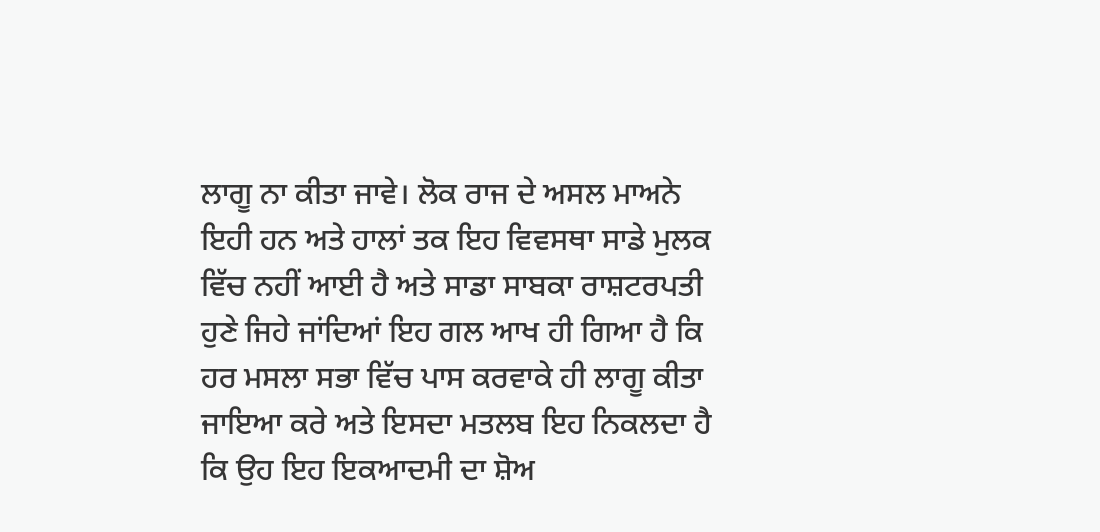ਲਾਗੂ ਨਾ ਕੀਤਾ ਜਾਵੇ। ਲੋਕ ਰਾਜ ਦੇ ਅਸਲ ਮਾਅਨੇ ਇਹੀ ਹਨ ਅਤੇ ਹਾਲਾਂ ਤਕ ਇਹ ਵਿਵਸਥਾ ਸਾਡੇ ਮੁਲਕ ਵਿੱਚ ਨਹੀਂ ਆਈ ਹੈ ਅਤੇ ਸਾਡਾ ਸਾਬਕਾ ਰਾਸ਼ਟਰਪਤੀ ਹੁਣੇ ਜਿਹੇ ਜਾਂਦਿਆਂ ਇਹ ਗਲ ਆਖ ਹੀ ਗਿਆ ਹੈ ਕਿ ਹਰ ਮਸਲਾ ਸਭਾ ਵਿੱਚ ਪਾਸ ਕਰਵਾਕੇ ਹੀ ਲਾਗੂ ਕੀਤਾ ਜਾਇਆ ਕਰੇ ਅਤੇ ਇਸਦਾ ਮਤਲਬ ਇਹ ਨਿਕਲਦਾ ਹੈ ਕਿ ਉਹ ਇਹ ਇਕਆਦਮੀ ਦਾ ਸ਼ੋਅ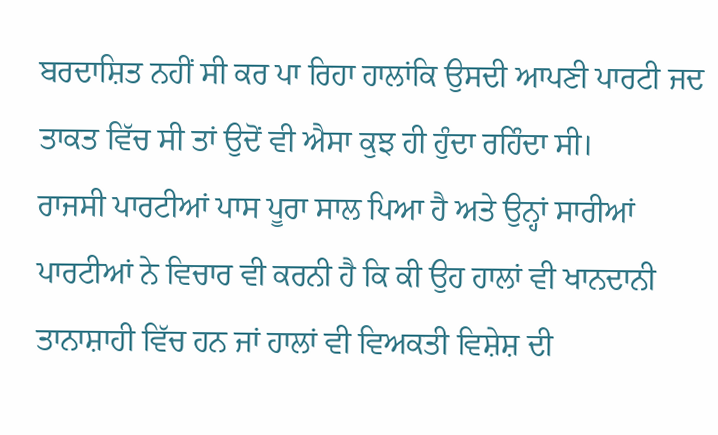ਬਰਦਾਸ਼ਿਤ ਨਹੀਂ ਸੀ ਕਰ ਪਾ ਰਿਹਾ ਹਾਲਾਂਕਿ ਉਸਦੀ ਆਪਣੀ ਪਾਰਟੀ ਜਦ ਤਾਕਤ ਵਿੱਚ ਸੀ ਤਾਂ ਉਦੋਂ ਵੀ ਐਸਾ ਕੁਝ ਹੀ ਹੁੰਦਾ ਰਹਿੰਦਾ ਸੀ।
ਰਾਜਸੀ ਪਾਰਟੀਆਂ ਪਾਸ ਪੂਰਾ ਸਾਲ ਪਿਆ ਹੈ ਅਤੇ ਉਨ੍ਹਾਂ ਸਾਰੀਆਂ ਪਾਰਟੀਆਂ ਨੇ ਵਿਚਾਰ ਵੀ ਕਰਨੀ ਹੈ ਕਿ ਕੀ ਉਹ ਹਾਲਾਂ ਵੀ ਖਾਨਦਾਨੀ ਤਾਨਾਸ਼ਾਹੀ ਵਿੱਚ ਹਨ ਜਾਂ ਹਾਲਾਂ ਵੀ ਵਿਅਕਤੀ ਵਿਸ਼ੇਸ਼ ਦੀ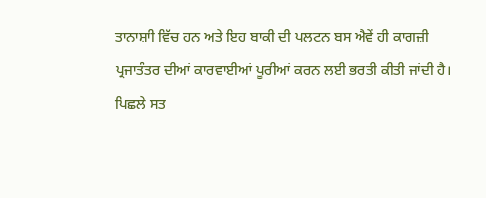ਤਾਨਾਸ਼ਾੀ ਵਿੱਚ ਹਨ ਅਤੇ ਇਹ ਬਾਕੀ ਦੀ ਪਲਟਨ ਬਸ ਐਵੇਂ ਹੀ ਕਾਗਜ਼ੀ ਪ੍ਰਜਾਤੰਤਰ ਦੀਆਂ ਕਾਰਵਾਈਆਂ ਪੂਰੀਆਂ ਕਰਨ ਲਈ ਭਰਤੀ ਕੀਤੀ ਜਾਂਦੀ ਹੈ। ਪਿਛਲੇ ਸਤ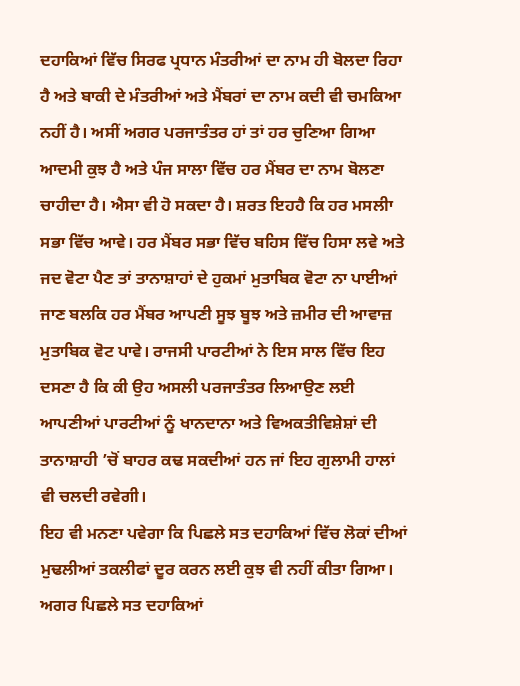ਦਹਾਕਿਆਂ ਵਿੱਚ ਸਿਰਫ ਪ੍ਰਧਾਨ ਮੰਤਰੀਆਂ ਦਾ ਨਾਮ ਹੀ ਬੋਲਦਾ ਰਿਹਾ ਹੈ ਅਤੇ ਬਾਕੀ ਦੇ ਮੰਤਰੀਆਂ ਅਤੇ ਮੈਂਬਰਾਂ ਦਾ ਨਾਮ ਕਦੀ ਵੀ ਚਮਕਿਆ ਨਹੀਂ ਹੈ। ਅਸੀਂ ਅਗਰ ਪਰਜਾਤੰਤਰ ਹਾਂ ਤਾਂ ਹਰ ਚੁਣਿਆ ਗਿਆ ਆਦਮੀ ਕੁਝ ਹੈ ਅਤੇ ਪੰਜ ਸਾਲਾ ਵਿੱਚ ਹਰ ਮੈਂਬਰ ਦਾ ਨਾਮ ਬੋਲਣਾ ਚਾਹੀਦਾ ਹੈ। ਐਸਾ ਵੀ ਹੋ ਸਕਦਾ ਹੈ। ਸ਼ਰਤ ਇਹਹੈ ਕਿ ਹਰ ਮਸਲੀਾ ਸਭਾ ਵਿੱਚ ਆਵੇ। ਹਰ ਮੈਂਬਰ ਸਭਾ ਵਿੱਚ ਬਹਿਸ ਵਿੱਚ ਹਿਸਾ ਲਵੇ ਅਤੇ ਜਦ ਵੋਟਾ ਪੈਣ ਤਾਂ ਤਾਨਾਸ਼ਾਹਾਂ ਦੇ ਹੁਕਮਾਂ ਮੁਤਾਬਿਕ ਵੋਟਾ ਨਾ ਪਾਈਆਂ ਜਾਣ ਬਲਕਿ ਹਰ ਮੈਂਬਰ ਆਪਣੀ ਸੂਝ ਬੂਝ ਅਤੇ ਜ਼ਮੀਰ ਦੀ ਆਵਾਜ਼ ਮੁਤਾਬਿਕ ਵੋਟ ਪਾਵੇ। ਰਾਜਸੀ ਪਾਰਟੀਆਂ ਨੇ ਇਸ ਸਾਲ ਵਿੱਚ ਇਹ ਦਸਣਾ ਹੈ ਕਿ ਕੀ ਉਹ ਅਸਲੀ ਪਰਜਾਤੰਤਰ ਲਿਆਉਣ ਲਈ ਆਪਣੀਆਂ ਪਾਰਟੀਆਂ ਨੂੰ ਖਾਨਦਾਨਾ ਅਤੇ ਵਿਅਕਤੀਵਿਸ਼ੇਸ਼ਾਂ ਦੀ ਤਾਨਾਸ਼ਾਹੀ ’ਚੋਂ ਬਾਹਰ ਕਢ ਸਕਦੀਆਂ ਹਨ ਜਾਂ ਇਹ ਗੁਲਾਮੀ ਹਾਲਾਂ ਵੀ ਚਲਦੀ ਰਵੇਗੀ।
ਇਹ ਵੀ ਮਨਣਾ ਪਵੇਗਾ ਕਿ ਪਿਛਲੇ ਸਤ ਦਹਾਕਿਆਂ ਵਿੱਚ ਲੋਕਾਂ ਦੀਆਂ ਮੁਢਲੀਆਂ ਤਕਲੀਫਾਂ ਦੂਰ ਕਰਨ ਲਈ ਕੁਝ ਵੀ ਨਹੀਂ ਕੀਤਾ ਗਿਆ। ਅਗਰ ਪਿਛਲੇ ਸਤ ਦਹਾਕਿਆਂ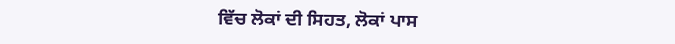ਵਿੱਚ ਲੋਕਾਂ ਦੀ ਸਿਹਤ, ਲੋਕਾਂ ਪਾਸ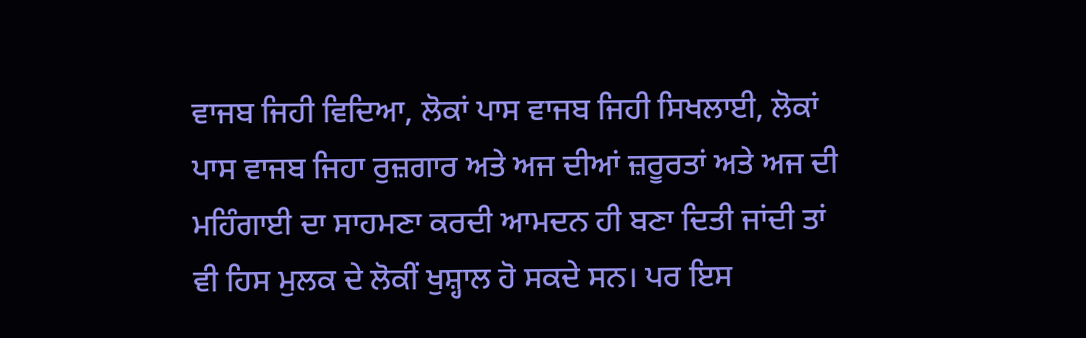ਵਾਜਬ ਜਿਹੀ ਵਿਦਿਆ, ਲੋਕਾਂ ਪਾਸ ਵਾਜਬ ਜਿਹੀ ਸਿਖਲਾਈ, ਲੋਕਾਂ ਪਾਸ ਵਾਜਬ ਜਿਹਾ ਰੁਜ਼ਗਾਰ ਅਤੇ ਅਜ ਦੀਆਂ ਜ਼ਰੂਰਤਾਂ ਅਤੇ ਅਜ ਦੀ ਮਹਿੰਗਾਈ ਦਾ ਸਾਹਮਣਾ ਕਰਦੀ ਆਮਦਨ ਹੀ ਬਣਾ ਦਿਤੀ ਜਾਂਦੀ ਤਾਂ ਵੀ ਹਿਸ ਮੁਲਕ ਦੇ ਲੋਕੀਂ ਖੁਸ਼੍ਹਾਲ ਹੋ ਸਕਦੇ ਸਨ। ਪਰ ਇਸ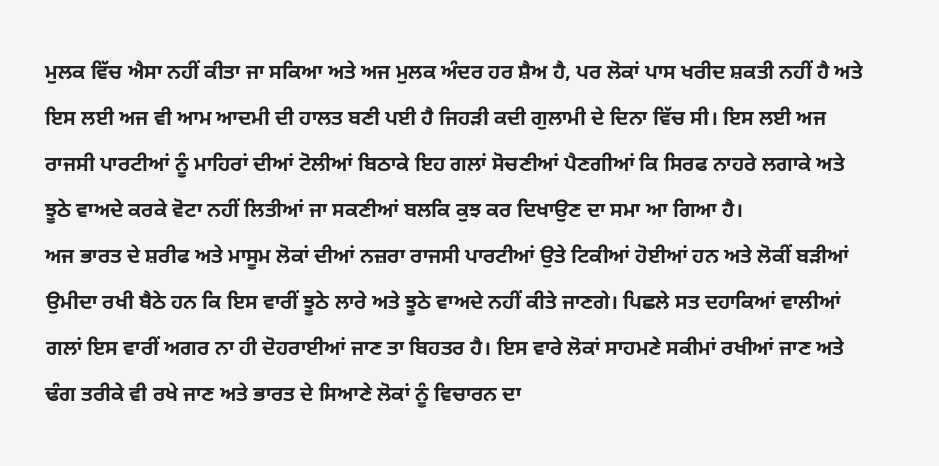ਮੁਲਕ ਵਿੱਚ ਐਸਾ ਨਹੀਂ ਕੀਤਾ ਜਾ ਸਕਿਆ ਅਤੇ ਅਜ ਮੁਲਕ ਅੰਦਰ ਹਰ ਸ਼ੈਅ ਹੈ, ਪਰ ਲੋਕਾਂ ਪਾਸ ਖਰੀਦ ਸ਼ਕਤੀ ਨਹੀਂ ਹੈ ਅਤੇ ਇਸ ਲਈ ਅਜ ਵੀ ਆਮ ਆਦਮੀ ਦੀ ਹਾਲਤ ਬਣੀ ਪਈ ਹੈ ਜਿਹੜੀ ਕਦੀ ਗੁਲਾਮੀ ਦੇ ਦਿਨਾ ਵਿੱਚ ਸੀ। ਇਸ ਲਈ ਅਜ ਰਾਜਸੀ ਪਾਰਟੀਆਂ ਨੂੰ ਮਾਹਿਰਾਂ ਦੀਆਂ ਟੋਲੀਆਂ ਬਿਠਾਕੇ ਇਹ ਗਲਾਂ ਸੋਚਣੀਆਂ ਪੈਣਗੀਆਂ ਕਿ ਸਿਰਫ ਨਾਹਰੇ ਲਗਾਕੇ ਅਤੇ ਝੂਠੇ ਵਾਅਦੇ ਕਰਕੇ ਵੋਟਾ ਨਹੀਂ ਲਿਤੀਆਂ ਜਾ ਸਕਣੀਆਂ ਬਲਕਿ ਕੁਝ ਕਰ ਦਿਖਾਉਣ ਦਾ ਸਮਾ ਆ ਗਿਆ ਹੈ।
ਅਜ ਭਾਰਤ ਦੇ ਸ਼ਰੀਫ ਅਤੇ ਮਾਸੂਮ ਲੋਕਾਂ ਦੀਆਂ ਨਜ਼ਰਾ ਰਾਜਸੀ ਪਾਰਟੀਆਂ ਉਤੇ ਟਿਕੀਆਂ ਹੋਈਆਂ ਹਨ ਅਤੇ ਲੋਕੀਂ ਬੜੀਆਂ ਉਮੀਦਾ ਰਖੀ ਬੈਠੇ ਹਨ ਕਿ ਇਸ ਵਾਰੀਂ ਝੂਠੇ ਲਾਰੇ ਅਤੇ ਝੂਠੇ ਵਾਅਦੇ ਨਹੀਂ ਕੀਤੇ ਜਾਣਗੇ। ਪਿਛਲੇ ਸਤ ਦਹਾਕਿਆਂ ਵਾਲੀਆਂ ਗਲਾਂ ਇਸ ਵਾਰੀਂ ਅਗਰ ਨਾ ਹੀ ਦੋਹਰਾਈਆਂ ਜਾਣ ਤਾ ਬਿਹਤਰ ਹੈ। ਇਸ ਵਾਰੇ ਲੋਕਾਂ ਸਾਹਮਣੇ ਸਕੀਮਾਂ ਰਖੀਆਂ ਜਾਣ ਅਤੇ ਢੰਗ ਤਰੀਕੇ ਵੀ ਰਖੇ ਜਾਣ ਅਤੇ ਭਾਰਤ ਦੇ ਸਿਆਣੇ ਲੋਕਾਂ ਨੂੰ ਵਿਚਾਰਨ ਦਾ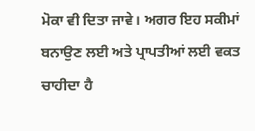ਮੋਕਾ ਵੀ ਦਿਤਾ ਜਾਵੇ। ਅਗਰ ਇਹ ਸਕੀਮਾਂ ਬਨਾਉਣ ਲਈ ਅਤੇ ਪ੍ਰਾਪਤੀਆਂ ਲਈ ਵਕਤ ਚਾਹੀਦਾ ਹੈ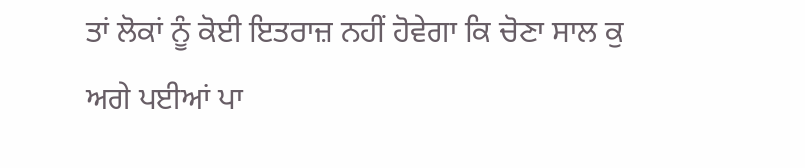ਤਾਂ ਲੋਕਾਂ ਨੂੰ ਕੋਈ ਇਤਰਾਜ਼ ਨਹੀਂ ਹੋਵੇਗਾ ਕਿ ਚੋਣਾ ਸਾਲ ਕੁ ਅਗੇ ਪਈਆਂ ਪਾ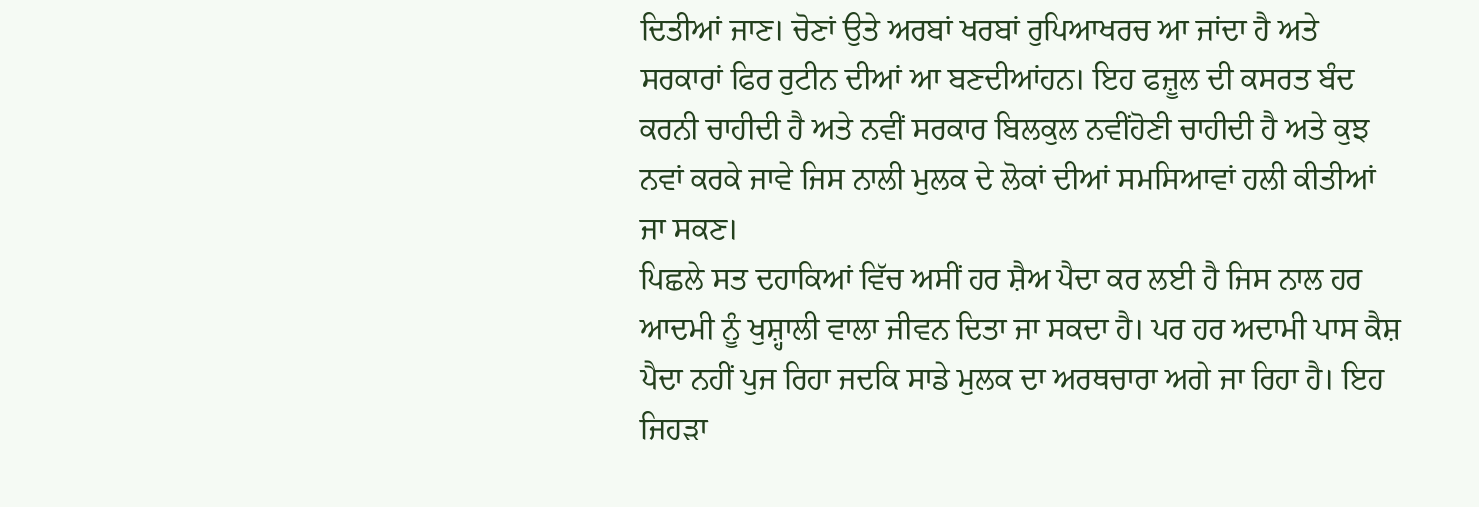ਦਿਤੀਆਂ ਜਾਣ। ਚੋਣਾਂ ਉਤੇ ਅਰਬਾਂ ਖਰਬਾਂ ਰੁਪਿਆਖਰਚ ਆ ਜਾਂਦਾ ਹੈ ਅਤੇ ਸਰਕਾਰਾਂ ਫਿਰ ਰੁਟੀਨ ਦੀਆਂ ਆ ਬਣਦੀਆਂਹਨ। ਇਹ ਫਜ਼ੂਲ ਦੀ ਕਸਰਤ ਬੰਦ ਕਰਨੀ ਚਾਹੀਦੀ ਹੈ ਅਤੇ ਨਵੀਂ ਸਰਕਾਰ ਬਿਲਕੁਲ ਨਵੀਂਹੋਣੀ ਚਾਹੀਦੀ ਹੈ ਅਤੇ ਕੁਝ ਨਵਾਂ ਕਰਕੇ ਜਾਵੇ ਜਿਸ ਨਾਲੀ ਮੁਲਕ ਦੇ ਲੋਕਾਂ ਦੀਆਂ ਸਮਸਿਆਵਾਂ ਹਲੀ ਕੀਤੀਆਂ ਜਾ ਸਕਣ।
ਪਿਛਲੇ ਸਤ ਦਹਾਕਿਆਂ ਵਿੱਚ ਅਸੀਂ ਹਰ ਸ਼ੈਅ ਪੈਦਾ ਕਰ ਲਈ ਹੈ ਜਿਸ ਨਾਲ ਹਰ ਆਦਮੀ ਨੂੰ ਖੁਸ਼੍ਹਾਲੀ ਵਾਲਾ ਜੀਵਨ ਦਿਤਾ ਜਾ ਸਕਦਾ ਹੈ। ਪਰ ਹਰ ਅਦਾਮੀ ਪਾਸ ਕੈਸ਼ ਪੈਦਾ ਨਹੀਂ ਪੁਜ ਰਿਹਾ ਜਦਕਿ ਸਾਡੇ ਮੁਲਕ ਦਾ ਅਰਥਚਾਰਾ ਅਗੇ ਜਾ ਰਿਹਾ ਹੈ। ਇਹ ਜਿਹੜਾ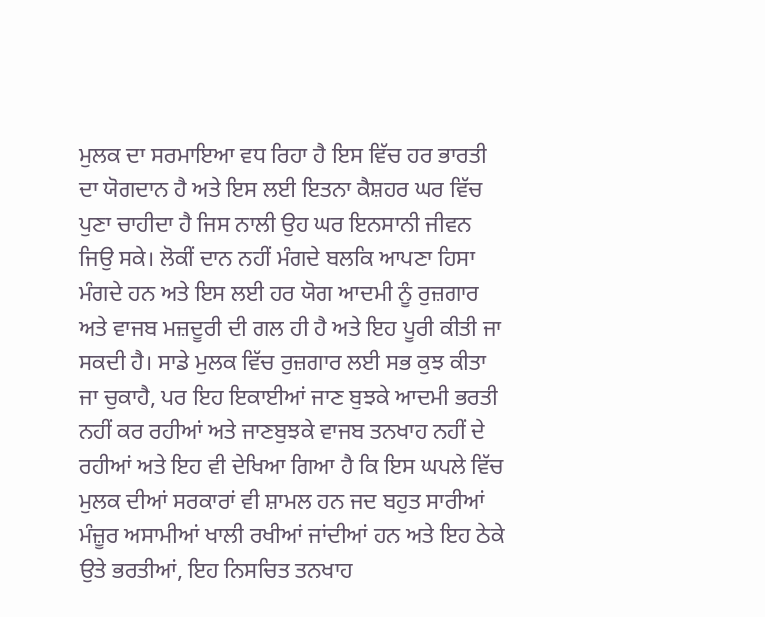ਮੁਲਕ ਦਾ ਸਰਮਾਇਆ ਵਧ ਰਿਹਾ ਹੈ ਇਸ ਵਿੱਚ ਹਰ ਭਾਰਤੀ ਦਾ ਯੋਗਦਾਨ ਹੈ ਅਤੇ ਇਸ ਲਈ ਇਤਨਾ ਕੈਸ਼ਹਰ ਘਰ ਵਿੱਚ ਪੁਣਾ ਚਾਹੀਦਾ ਹੈ ਜਿਸ ਨਾਲੀ ਉਹ ਘਰ ਇਨਸਾਨੀ ਜੀਵਨ ਜਿਉ ਸਕੇ। ਲੋਕੀਂ ਦਾਨ ਨਹੀਂ ਮੰਗਦੇ ਬਲਕਿ ਆਪਣਾ ਹਿਸਾ ਮੰਗਦੇ ਹਨ ਅਤੇ ਇਸ ਲਈ ਹਰ ਯੋਗ ਆਦਮੀ ਨੂੰ ਰੁਜ਼ਗਾਰ ਅਤੇ ਵਾਜਬ ਮਜ਼ਦੂਰੀ ਦੀ ਗਲ ਹੀ ਹੈ ਅਤੇ ਇਹ ਪੂਰੀ ਕੀਤੀ ਜਾ ਸਕਦੀ ਹੈ। ਸਾਡੇ ਮੁਲਕ ਵਿੱਚ ਰੁਜ਼ਗਾਰ ਲਈ ਸਭ ਕੁਝ ਕੀਤਾ ਜਾ ਚੁਕਾਹੈ, ਪਰ ਇਹ ਇਕਾਈਆਂ ਜਾਣ ਬੁਝਕੇ ਆਦਮੀ ਭਰਤੀ ਨਹੀਂ ਕਰ ਰਹੀਆਂ ਅਤੇ ਜਾਣਬੁਝਕੇ ਵਾਜਬ ਤਨਖਾਹ ਨਹੀਂ ਦੇ ਰਹੀਆਂ ਅਤੇ ਇਹ ਵੀ ਦੇਖਿਆ ਗਿਆ ਹੈ ਕਿ ਇਸ ਘਪਲੇ ਵਿੱਚ ਮੁਲਕ ਦੀਆਂ ਸਰਕਾਰਾਂ ਵੀ ਸ਼ਾਮਲ ਹਨ ਜਦ ਬਹੁਤ ਸਾਰੀਆਂ ਮੰਜ਼ੂਰ ਅਸਾਮੀਆਂ ਖਾਲੀ ਰਖੀਆਂ ਜਾਂਦੀਆਂ ਹਨ ਅਤੇ ਇਹ ਠੇਕੇ ਉਤੇ ਭਰਤੀਆਂ, ਇਹ ਨਿਸਚਿਤ ਤਨਖਾਹ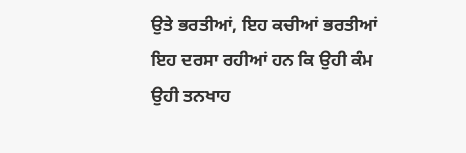ਉਤੇ ਭਰਤੀਆਂ, ਇਹ ਕਚੀਆਂ ਭਰਤੀਆਂ ਇਹ ਦਰਸਾ ਰਹੀਆਂ ਹਨ ਕਿ ਉਹੀ ਕੰਮ ਉਹੀ ਤਨਖਾਹ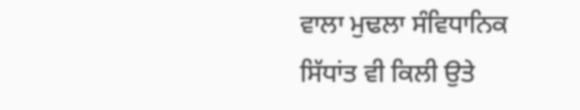ਵਾਲਾ ਮੁਢਲਾ ਸੰਵਿਧਾਨਿਕ ਸਿੱਧਾਂਤ ਵੀ ਕਿਲੀ ਉਤੇ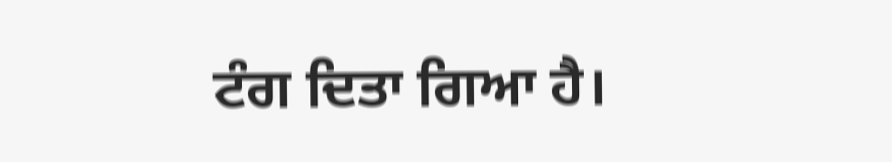ਟੰਗ ਦਿਤਾ ਗਿਆ ਹੈ।